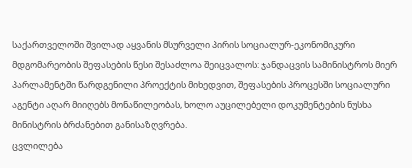საქართველოში შვილად აყვანის მსურველი პირის სოციალურ-ეკონომიკური მდგომარეობის შეფასების წესი შესაძლოა შეიცვალოს: ჯანდაცვის სამინისტროს მიერ პარლამენტში წარდგენილი პროექტის მიხედვით, შეფასების პროცესში სოციალური აგენტი აღარ მიიღებს მონაწილეობას, ხოლო აუცილებელი დოკუმენტების ნუსხა მინისტრის ბრძანებით განისაზღვრება.
ცვლილება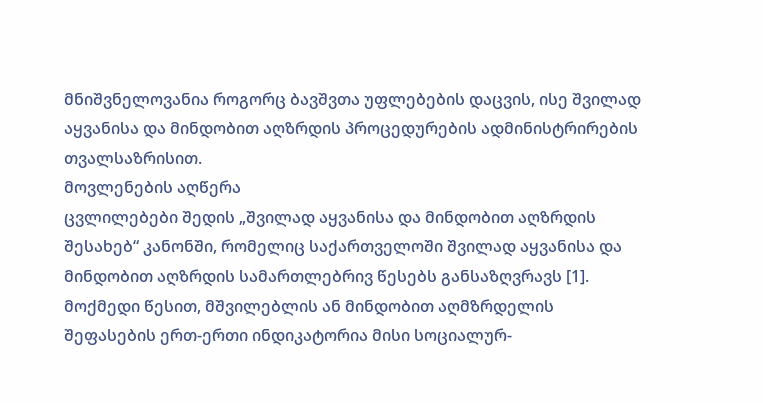მნიშვნელოვანია როგორც ბავშვთა უფლებების დაცვის, ისე შვილად აყვანისა და მინდობით აღზრდის პროცედურების ადმინისტრირების თვალსაზრისით.
მოვლენების აღწერა
ცვლილებები შედის „შვილად აყვანისა და მინდობით აღზრდის შესახებ“ კანონში, რომელიც საქართველოში შვილად აყვანისა და მინდობით აღზრდის სამართლებრივ წესებს განსაზღვრავს [1].
მოქმედი წესით, მშვილებლის ან მინდობით აღმზრდელის შეფასების ერთ-ერთი ინდიკატორია მისი სოციალურ-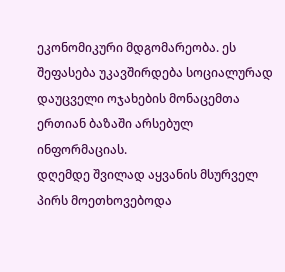ეკონომიკური მდგომარეობა. ეს შეფასება უკავშირდება სოციალურად დაუცველი ოჯახების მონაცემთა ერთიან ბაზაში არსებულ ინფორმაციას.
დღემდე შვილად აყვანის მსურველ პირს მოეთხოვებოდა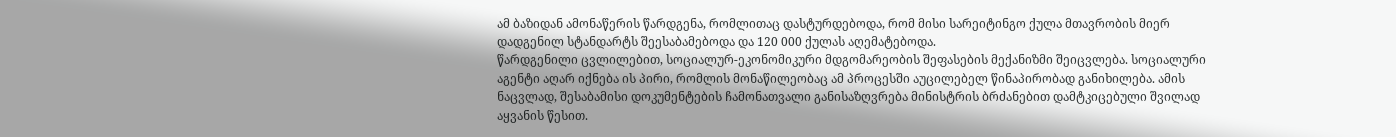ამ ბაზიდან ამონაწერის წარდგენა, რომლითაც დასტურდებოდა, რომ მისი სარეიტინგო ქულა მთავრობის მიერ დადგენილ სტანდარტს შეესაბამებოდა და 120 000 ქულას აღემატებოდა.
წარდგენილი ცვლილებით, სოციალურ-ეკონომიკური მდგომარეობის შეფასების მექანიზმი შეიცვლება. სოციალური აგენტი აღარ იქნება ის პირი, რომლის მონაწილეობაც ამ პროცესში აუცილებელ წინაპირობად განიხილება. ამის ნაცვლად, შესაბამისი დოკუმენტების ჩამონათვალი განისაზღვრება მინისტრის ბრძანებით დამტკიცებული შვილად აყვანის წესით.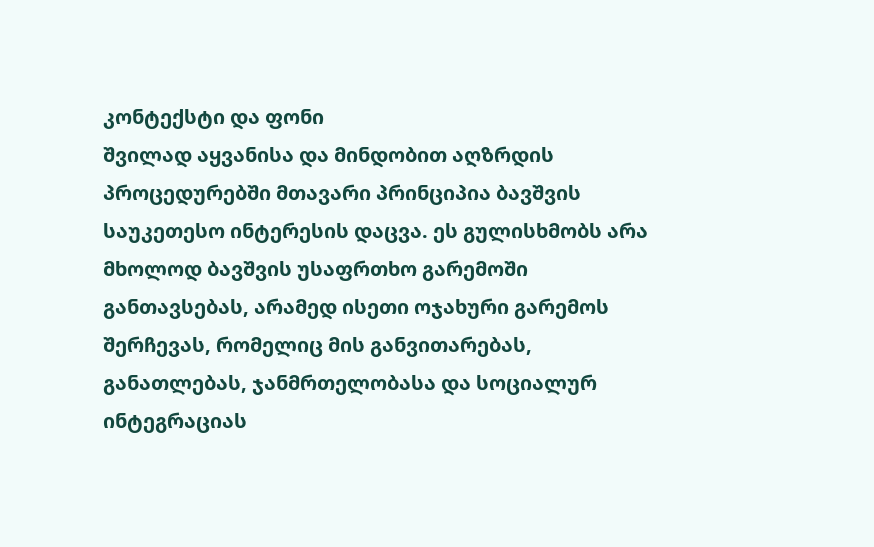კონტექსტი და ფონი
შვილად აყვანისა და მინდობით აღზრდის პროცედურებში მთავარი პრინციპია ბავშვის საუკეთესო ინტერესის დაცვა. ეს გულისხმობს არა მხოლოდ ბავშვის უსაფრთხო გარემოში განთავსებას, არამედ ისეთი ოჯახური გარემოს შერჩევას, რომელიც მის განვითარებას, განათლებას, ჯანმრთელობასა და სოციალურ ინტეგრაციას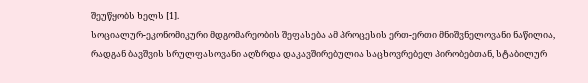შეუწყობს ხელს [1].
სოციალურ-ეკონომიკური მდგომარეობის შეფასება ამ პროცესის ერთ-ერთი მნიშვნელოვანი ნაწილია, რადგან ბავშვის სრულფასოვანი აღზრდა დაკავშირებულია საცხოვრებელ პირობებთან, სტაბილურ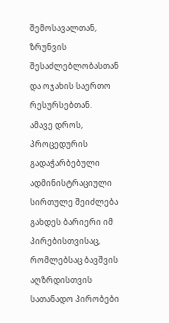შემოსავალთან, ზრუნვის შესაძლებლობასთან და ოჯახის საერთო რესურსებთან.
ამავე დროს, პროცედურის გადაჭარბებული ადმინისტრაციული სირთულე შეიძლება გახდეს ბარიერი იმ პირებისთვისაც, რომლებსაც ბავშვის აღზრდისთვის სათანადო პირობები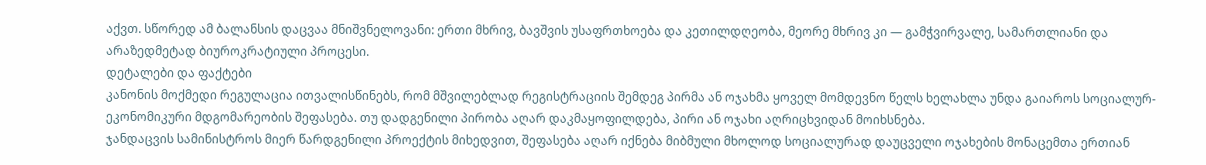აქვთ. სწორედ ამ ბალანსის დაცვაა მნიშვნელოვანი: ერთი მხრივ, ბავშვის უსაფრთხოება და კეთილდღეობა, მეორე მხრივ კი — გამჭვირვალე, სამართლიანი და არაზედმეტად ბიუროკრატიული პროცესი.
დეტალები და ფაქტები
კანონის მოქმედი რეგულაცია ითვალისწინებს, რომ მშვილებლად რეგისტრაციის შემდეგ პირმა ან ოჯახმა ყოველ მომდევნო წელს ხელახლა უნდა გაიაროს სოციალურ-ეკონომიკური მდგომარეობის შეფასება. თუ დადგენილი პირობა აღარ დაკმაყოფილდება, პირი ან ოჯახი აღრიცხვიდან მოიხსნება.
ჯანდაცვის სამინისტროს მიერ წარდგენილი პროექტის მიხედვით, შეფასება აღარ იქნება მიბმული მხოლოდ სოციალურად დაუცველი ოჯახების მონაცემთა ერთიან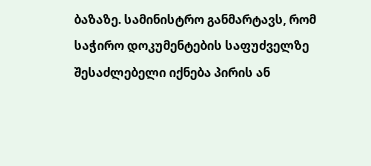ბაზაზე. სამინისტრო განმარტავს, რომ საჭირო დოკუმენტების საფუძველზე შესაძლებელი იქნება პირის ან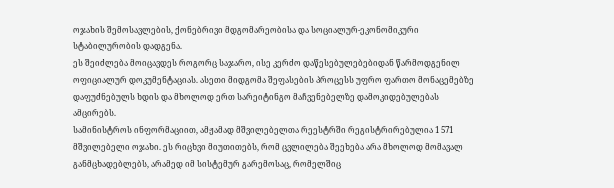ოჯახის შემოსავლების, ქონებრივი მდგომარეობისა და სოციალურ-ეკონომიკური სტაბილურობის დადგენა.
ეს შეიძლება მოიცავდეს როგორც საჯარო, ისე კერძო დაწესებულებებიდან წარმოდგენილ ოფიციალურ დოკუმენტაციას. ასეთი მიდგომა შეფასების პროცესს უფრო ფართო მონაცემებზე დაფუძნებულს ხდის და მხოლოდ ერთ სარეიტინგო მაჩვენებელზე დამოკიდებულებას ამცირებს.
სამინისტროს ინფორმაციით, ამჟამად მშვილებელთა რეესტრში რეგისტრირებულია 1 571 მშვილებელი ოჯახი. ეს რიცხვი მიუთითებს, რომ ცვლილება შეეხება არა მხოლოდ მომავალ განმცხადებლებს, არამედ იმ სისტემურ გარემოსაც, რომელშიც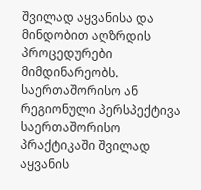შვილად აყვანისა და მინდობით აღზრდის პროცედურები მიმდინარეობს.
საერთაშორისო ან რეგიონული პერსპექტივა
საერთაშორისო პრაქტიკაში შვილად აყვანის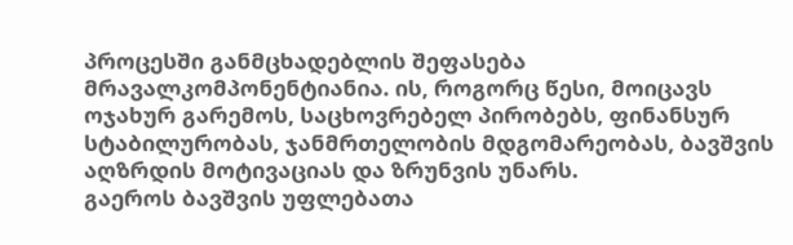პროცესში განმცხადებლის შეფასება მრავალკომპონენტიანია. ის, როგორც წესი, მოიცავს ოჯახურ გარემოს, საცხოვრებელ პირობებს, ფინანსურ სტაბილურობას, ჯანმრთელობის მდგომარეობას, ბავშვის აღზრდის მოტივაციას და ზრუნვის უნარს.
გაეროს ბავშვის უფლებათა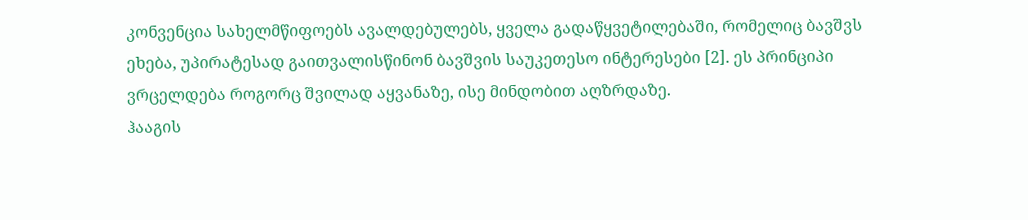კონვენცია სახელმწიფოებს ავალდებულებს, ყველა გადაწყვეტილებაში, რომელიც ბავშვს ეხება, უპირატესად გაითვალისწინონ ბავშვის საუკეთესო ინტერესები [2]. ეს პრინციპი ვრცელდება როგორც შვილად აყვანაზე, ისე მინდობით აღზრდაზე.
ჰააგის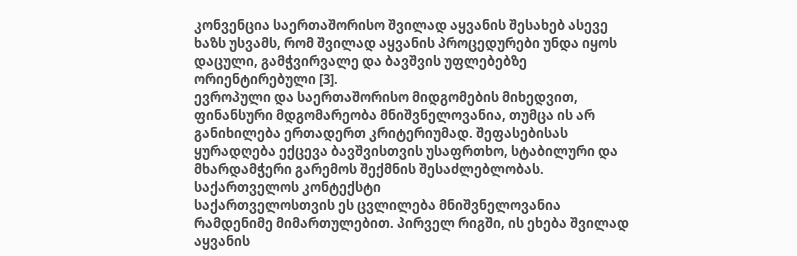კონვენცია საერთაშორისო შვილად აყვანის შესახებ ასევე ხაზს უსვამს, რომ შვილად აყვანის პროცედურები უნდა იყოს დაცული, გამჭვირვალე და ბავშვის უფლებებზე ორიენტირებული [3].
ევროპული და საერთაშორისო მიდგომების მიხედვით, ფინანსური მდგომარეობა მნიშვნელოვანია, თუმცა ის არ განიხილება ერთადერთ კრიტერიუმად. შეფასებისას ყურადღება ექცევა ბავშვისთვის უსაფრთხო, სტაბილური და მხარდამჭერი გარემოს შექმნის შესაძლებლობას.
საქართველოს კონტექსტი
საქართველოსთვის ეს ცვლილება მნიშვნელოვანია რამდენიმე მიმართულებით. პირველ რიგში, ის ეხება შვილად აყვანის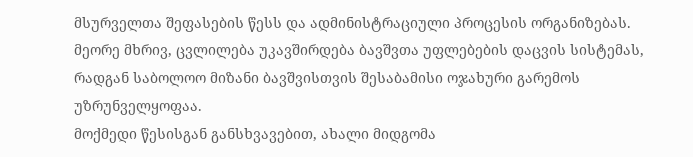მსურველთა შეფასების წესს და ადმინისტრაციული პროცესის ორგანიზებას. მეორე მხრივ, ცვლილება უკავშირდება ბავშვთა უფლებების დაცვის სისტემას, რადგან საბოლოო მიზანი ბავშვისთვის შესაბამისი ოჯახური გარემოს უზრუნველყოფაა.
მოქმედი წესისგან განსხვავებით, ახალი მიდგომა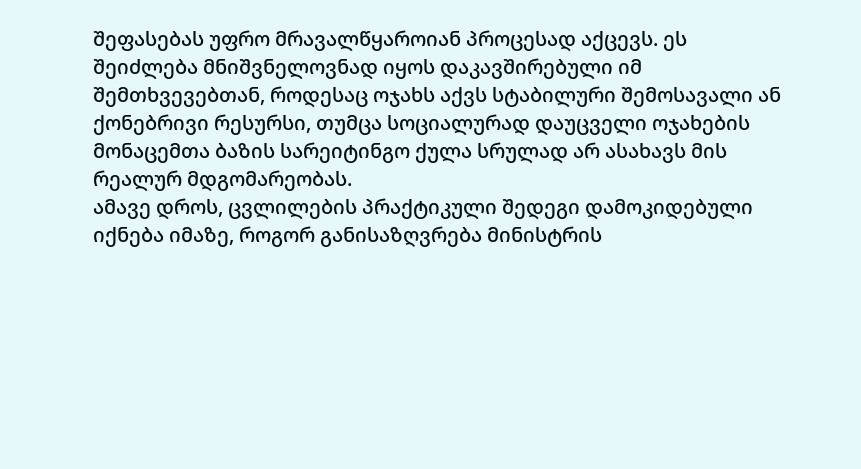შეფასებას უფრო მრავალწყაროიან პროცესად აქცევს. ეს შეიძლება მნიშვნელოვნად იყოს დაკავშირებული იმ შემთხვევებთან, როდესაც ოჯახს აქვს სტაბილური შემოსავალი ან ქონებრივი რესურსი, თუმცა სოციალურად დაუცველი ოჯახების მონაცემთა ბაზის სარეიტინგო ქულა სრულად არ ასახავს მის რეალურ მდგომარეობას.
ამავე დროს, ცვლილების პრაქტიკული შედეგი დამოკიდებული იქნება იმაზე, როგორ განისაზღვრება მინისტრის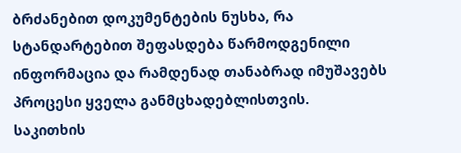ბრძანებით დოკუმენტების ნუსხა, რა სტანდარტებით შეფასდება წარმოდგენილი ინფორმაცია და რამდენად თანაბრად იმუშავებს პროცესი ყველა განმცხადებლისთვის.
საკითხის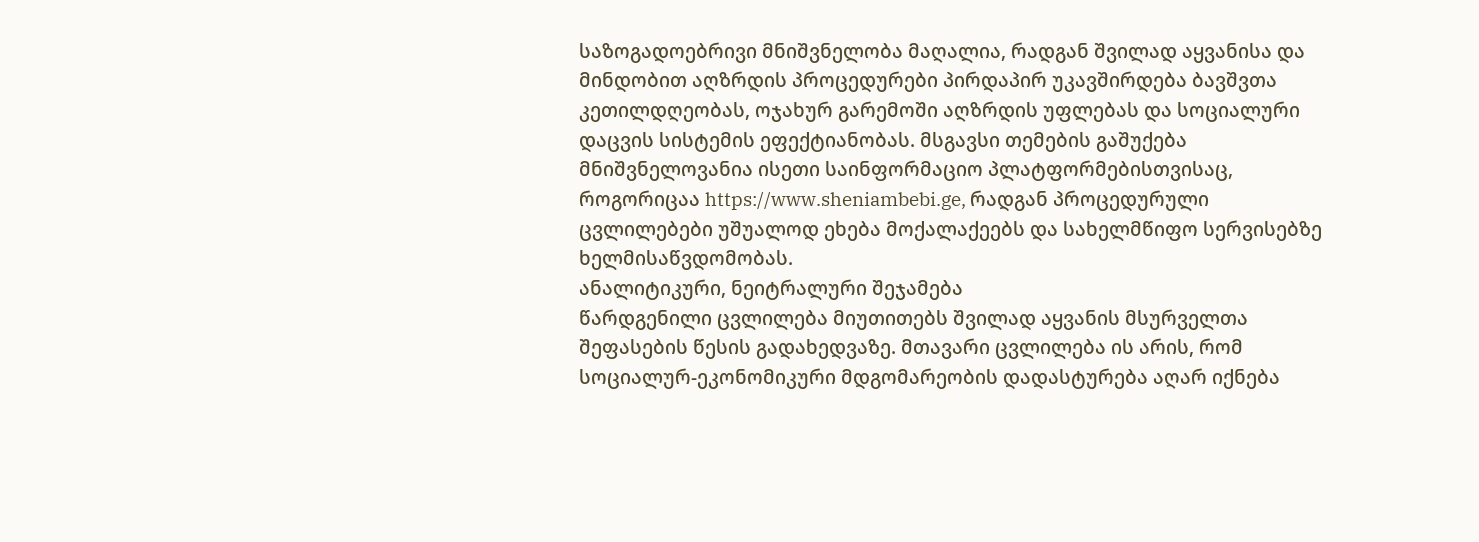საზოგადოებრივი მნიშვნელობა მაღალია, რადგან შვილად აყვანისა და მინდობით აღზრდის პროცედურები პირდაპირ უკავშირდება ბავშვთა კეთილდღეობას, ოჯახურ გარემოში აღზრდის უფლებას და სოციალური დაცვის სისტემის ეფექტიანობას. მსგავსი თემების გაშუქება მნიშვნელოვანია ისეთი საინფორმაციო პლატფორმებისთვისაც, როგორიცაა https://www.sheniambebi.ge, რადგან პროცედურული ცვლილებები უშუალოდ ეხება მოქალაქეებს და სახელმწიფო სერვისებზე ხელმისაწვდომობას.
ანალიტიკური, ნეიტრალური შეჯამება
წარდგენილი ცვლილება მიუთითებს შვილად აყვანის მსურველთა შეფასების წესის გადახედვაზე. მთავარი ცვლილება ის არის, რომ სოციალურ-ეკონომიკური მდგომარეობის დადასტურება აღარ იქნება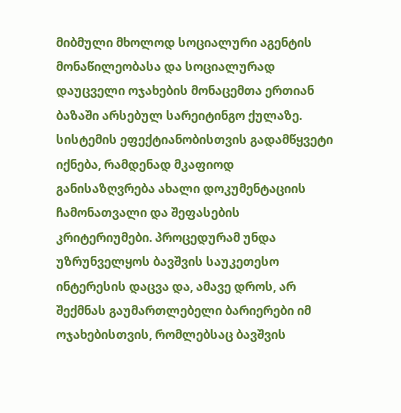მიბმული მხოლოდ სოციალური აგენტის მონაწილეობასა და სოციალურად დაუცველი ოჯახების მონაცემთა ერთიან ბაზაში არსებულ სარეიტინგო ქულაზე.
სისტემის ეფექტიანობისთვის გადამწყვეტი იქნება, რამდენად მკაფიოდ განისაზღვრება ახალი დოკუმენტაციის ჩამონათვალი და შეფასების კრიტერიუმები. პროცედურამ უნდა უზრუნველყოს ბავშვის საუკეთესო ინტერესის დაცვა და, ამავე დროს, არ შექმნას გაუმართლებელი ბარიერები იმ ოჯახებისთვის, რომლებსაც ბავშვის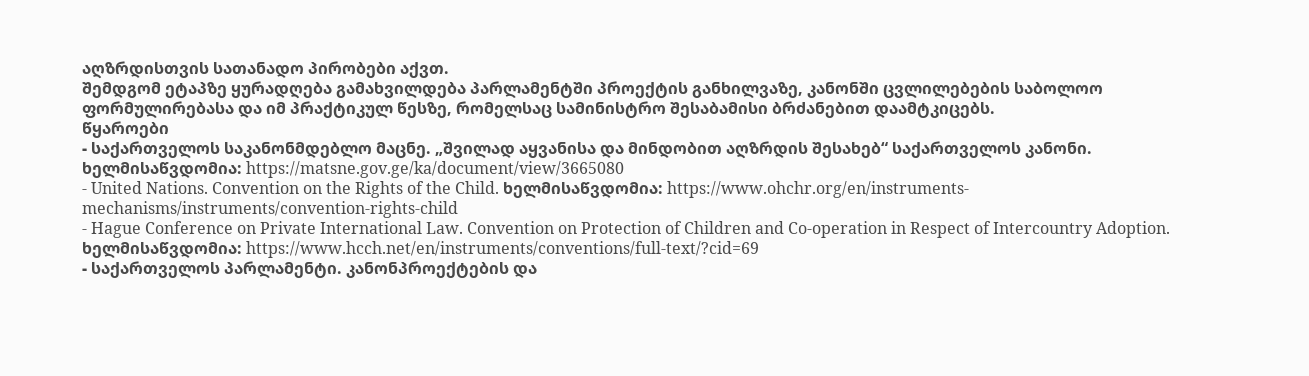აღზრდისთვის სათანადო პირობები აქვთ.
შემდგომ ეტაპზე ყურადღება გამახვილდება პარლამენტში პროექტის განხილვაზე, კანონში ცვლილებების საბოლოო ფორმულირებასა და იმ პრაქტიკულ წესზე, რომელსაც სამინისტრო შესაბამისი ბრძანებით დაამტკიცებს.
წყაროები
- საქართველოს საკანონმდებლო მაცნე. „შვილად აყვანისა და მინდობით აღზრდის შესახებ“ საქართველოს კანონი. ხელმისაწვდომია: https://matsne.gov.ge/ka/document/view/3665080
- United Nations. Convention on the Rights of the Child. ხელმისაწვდომია: https://www.ohchr.org/en/instruments-mechanisms/instruments/convention-rights-child
- Hague Conference on Private International Law. Convention on Protection of Children and Co-operation in Respect of Intercountry Adoption. ხელმისაწვდომია: https://www.hcch.net/en/instruments/conventions/full-text/?cid=69
- საქართველოს პარლამენტი. კანონპროექტების და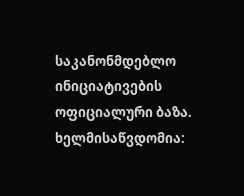საკანონმდებლო ინიციატივების ოფიციალური ბაზა. ხელმისაწვდომია: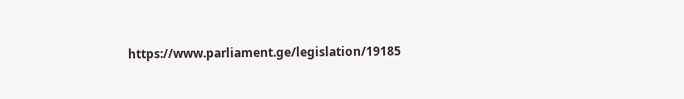https://www.parliament.ge/legislation/19185